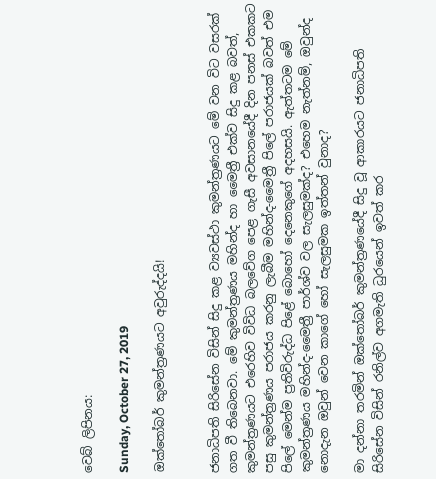වෙබ් ලිපිනය:

Sunday, October 27, 2019

ඔක්තෝබර් කුමන්ත්‍රණයට අවුරුද්දයි!


ජනාධිපති සිරිසේන විසින් සිදු කළ ව්‍යවස්ථා කුමන්ත්‍රණයට මේ වන විට වසරක් ගත වී තිබෙනවා. මේ කුමන්ත්‍රණය මහින්ද හා මෛත්‍රී එක්ව සිදු කළ බවත්, කුමන්ත්‍රණයට එරෙහිව විවිධ බලවේග පෙළ ගැසී අවසානයේදී දින පනස් එකකට පසු කුමන්ත්‍රණය පරාජය කරනු ලැබීම මහින්ද-මෛත්‍රී පිලේ පරාජයක් බවත් එම පිලේ මෙන්ම ප්‍රතිවිරුද්ධ පිළේ බොහෝ දෙනෙකුගේ අදහසයි. ඇත්තටම මේ කුමන්ත්‍රණය මහින්ද-මෛත්‍රී පාර්ශ්ව වල සැලසුමක්ද? එහෙම නැත්නම්, ඔවුන්ද නොදැන ඔවුන් වෙන කාගේ හෝ සැලසුමක ඉත්තන් වුනාද?

මා දන්නා තරමින් ඔක්තෝබර් කුමන්ත්‍රණයේදී සිදු වූ ආකාරයට ජනාධිපති සිරිසේන විසින් රනිල්ව අගමැති ධුරයෙන් ඉවත් කර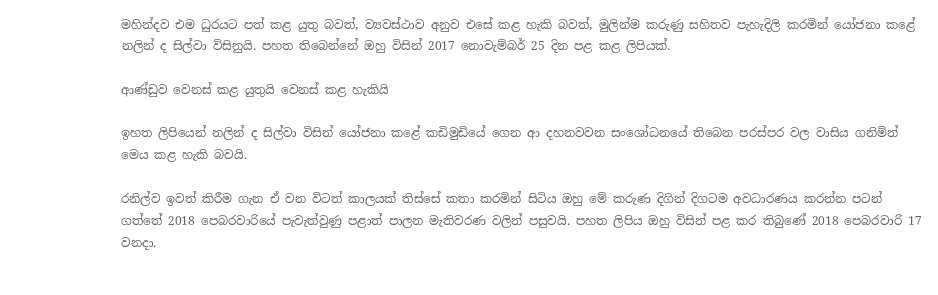මහින්දව එම ධුරයට පත් කළ යුතු බවත්, ව්‍යවස්ථාව අනුව එසේ කළ හැකි බවත්, මුලින්ම කරුණු සහිතව පැහැදිලි කරමින් යෝජනා කළේ නලින් ද සිල්වා විසිනුයි. පහත තිබෙන්නේ ඔහු විසින් 2017 නොවැම්බර් 25 දින පළ කළ ලිපියක්.

ආණ්ඩුව වෙනස් කළ යුතුයි වෙනස් කළ හැකියි

ඉහත ලිපියෙන් නලින් ද සිල්වා විසින් යෝජනා කළේ කඩිමුඩියේ ගෙන ආ දහනවවන සංශෝධනයේ තිබෙන පරස්පර වල වාසිය ගනිමින් මෙය කළ හැකි බවයි.

රනිල්ව ඉවත් කිරීම ගැන ඒ වන විටත් කාලයක් තිස්සේ කතා කරමින් සිටිය ඔහු මේ කරුණ දිගින් දිගටම අවධාරණය කරන්න පටන් ගත්තේ 2018 පෙබරවාරියේ පැවැත්වුණු පළාත් පාලන මැතිවරණ වලින් පසුවයි. පහත ලිපිය ඔහු විසින් පළ කර තිබුණේ 2018 පෙබරවාරි 17 වනදා.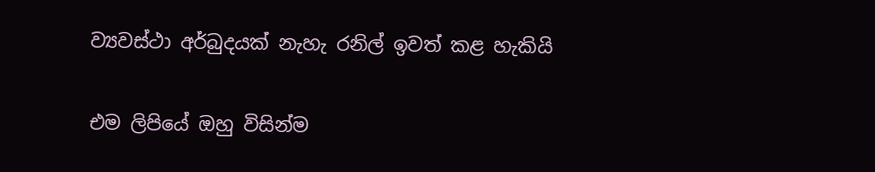ව්‍යවස්ථා අර්බුදයක් නැහැ රනිල් ඉවත් කළ හැකියි

එම ලිපියේ ඔහු විසින්ම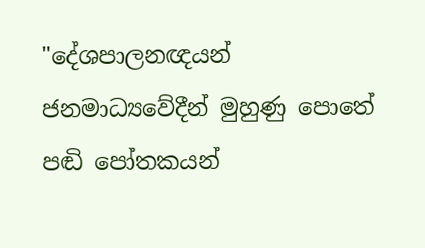"දේශපාලනඥයන් ජනමාධ්‍යවේදීන් මුහුණු පොතේ පඬි පෝතකයන්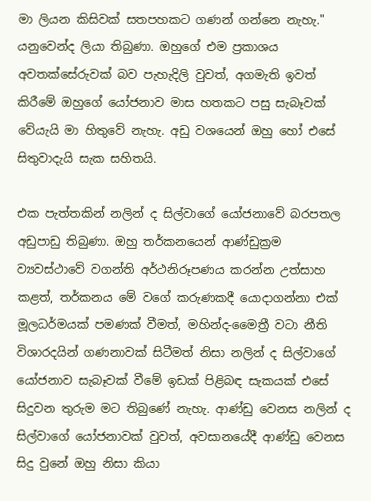මා ලියන කිසිවක් සතපහකට ගණන් ගන්නෙ නැහැ." යනුවෙන්ද ලියා තිබුණා. ඔහුගේ එම ප්‍රකාශය අවතක්සේරුවක් බව පැහැදිලි වුවත්, අගමැති ඉවත් කිරීමේ ඔහුගේ යෝජනාව මාස හතකට පසු සැබෑවක් වේයැයි මා හිතුවේ නැහැ. අඩු වශයෙන් ඔහු හෝ එසේ සිතුවාදැයි සැක සහිතයි.

එක පැත්තකින් නලින් ද සිල්වාගේ යෝජනාවේ බරපතල අඩුපාඩු තිබුණා. ඔහු තර්කනයෙන් ආණ්ඩුක්‍රම ව්‍යවස්ථාවේ වගන්ති අර්ථනිරූපණය කරන්න උත්සාහ කළත්, තර්කනය මේ වගේ කරුණකදී යොදාගන්නා එක් මූලධර්මයක් පමණක් වීමත්, මහින්ද-මෛත්‍රී වටා නීති විශාරදයින් ගණනාවක් සිටීමත් නිසා නලින් ද සිල්වාගේ යෝජනාව සැබෑවක් වීමේ ඉඩක් පිළිබඳ සැකයක් එසේ සිදුවන තුරුම මට තිබුණේ නැහැ. ආණ්ඩු වෙනස නලින් ද සිල්වාගේ යෝජනාවක් වුවත්, අවසානයේදී ආණ්ඩු වෙනස සිදු වුනේ ඔහු නිසා කියා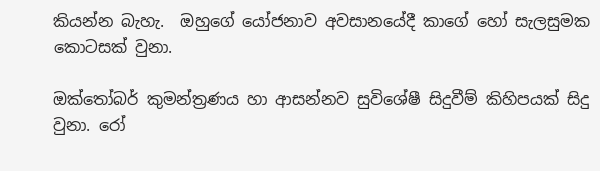කියන්න බැහැ.  ඔහුගේ යෝජනාව අවසානයේදී කාගේ හෝ සැලසුමක කොටසක් වුනා.

ඔක්තෝබර් කුමන්ත්‍රණය හා ආසන්නව සුවිශේෂී සිදුවීම් කිහිපයක් සිදු වුනා. රෝ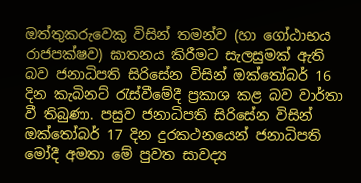ඔත්තුකරුවෙකු විසින් තමන්ව (හා ගෝඨාභය රාජපක්ෂව) ඝාතනය කිරීමට සැලසුමක් ඇති බව ජනාධිපති සිරිසේන විසින් ඔක්තෝබර් 16 දින කැබිනට් රැස්වීමේදී ප්‍රකාශ කළ බව වාර්තා වී තිබුණා. පසුව ජනාධිපති සිරිසේන විසින් ඔක්තෝබර් 17 දින දුරකථනයෙන් ජනාධිපති මෝදී අමතා මේ පුවත සාවද්‍ය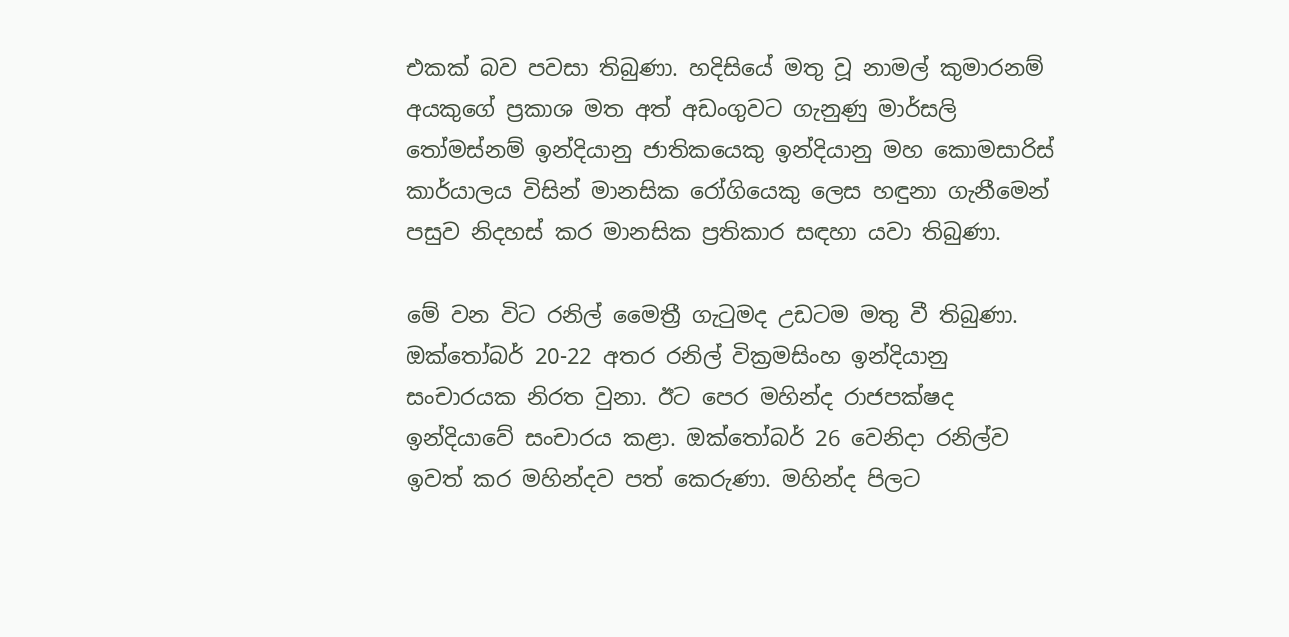එකක් බව පවසා තිබුණා. හදිසියේ මතු වූ නාමල් කුමාරනම් අයකුගේ ප්‍රකාශ මත අත් අඩංගුවට ගැනුණු මාර්සලි තෝමස්නම් ඉන්දියානු ජාතිකයෙකු ඉන්දියානු මහ කොමසාරිස් කාර්යාලය විසින් මානසික රෝගියෙකු ලෙස හඳුනා ගැනීමෙන් පසුව නිදහස් කර මානසික ප්‍රතිකාර සඳහා යවා තිබුණා.

මේ වන විට රනිල් මෛත්‍රී ගැටුමද උඩටම මතු වී තිබුණා. ඔක්තෝබර් 20-22 අතර රනිල් වික්‍රමසිංහ ඉන්දියානු සංචාරයක නිරත වුනා. ඊට පෙර මහින්ද රාජපක්ෂද ඉන්දියාවේ සංචාරය කළා. ඔක්තෝබර් 26 වෙනිදා රනිල්ව ඉවත් කර මහින්දව පත් කෙරුණා. මහින්ද පිලට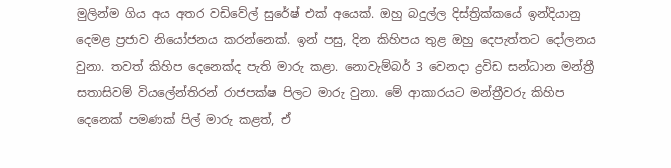මුලින්ම ගිය අය අතර වඩිවේල් සුරේෂ් එක් අයෙක්. ඔහු බදුල්ල දිස්ත්‍රික්කයේ ඉන්දියානු දෙමළ ප්‍රජාව නියෝජනය කරන්නෙක්. ඉන් පසු, දින කිහිපය තුළ ඔහු දෙපැත්තට දෝලනය වුනා. තවත් කිහිප දෙනෙක්ද පැති මාරු කළා. නොවැම්බර් 3 වෙනදා ද්‍රවිඩ සන්ධාන මන්ත්‍රී සතාසිවම් වියලේන්තිරන් රාජපක්ෂ පිලට මාරු වුනා. මේ ආකාරයට මන්ත්‍රීවරු කිහිප දෙනෙක් පමණක් පිල් මාරු කළත්, ඒ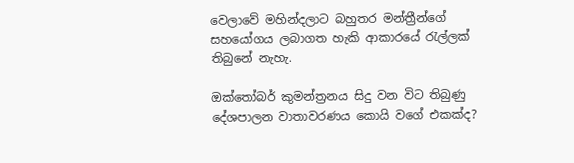වෙලාවේ මහින්දලාට බහුතර මන්ත්‍රීන්ගේ සහයෝගය ලබාගත හැකි ආකාරයේ රැල්ලක් තිබුනේ නැහැ.

ඔක්තෝබර් කුමන්ත්‍රනය සිදු වන විට තිබුණු දේශපාලන වාතාවරණය කොයි වගේ එකක්ද?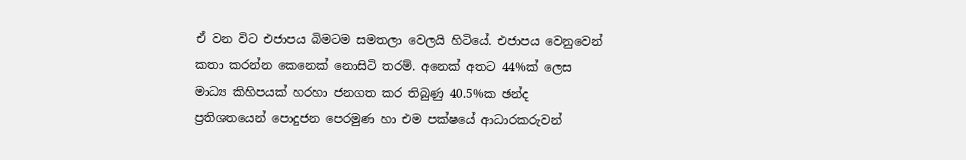ඒ වන විට එජාපය බිමටම සමතලා වෙලයි හිටියේ. එජාපය වෙනුවෙන් කතා කරන්න කෙනෙක් නොසිටි තරම්. අනෙක් අතට 44%ක් ලෙස මාධ්‍ය කිහිපයක් හරහා ජනගත කර තිබුණු 40.5%ක ඡන්ද ප්‍රතිශතයෙන් පොදුජන පෙරමුණ හා එම පක්ෂයේ ආධාරකරුවන්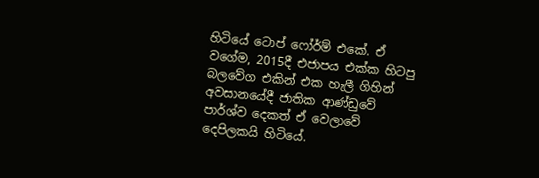හිටියේ ටොප් ෆෝර්ම් එකේ. ඒ වගේම, 2015දී එජාපය එක්ක හිටපු බලවේග එකින් එක හැලී ගිහින් අවසානයේදී ජාතික ආණ්ඩුවේ පාර්ශ්ව දෙකත් ඒ වෙලාවේ දෙපිලකයි හිටියේ.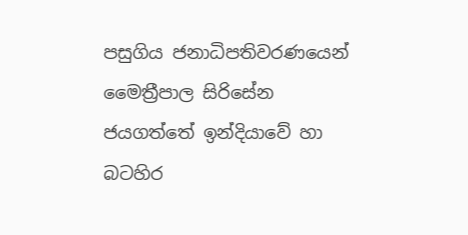පසුගිය ජනාධිපතිවරණයෙන් මෛත්‍රීපාල සිරිසේන ජයගත්තේ ඉන්දියාවේ හා බටහිර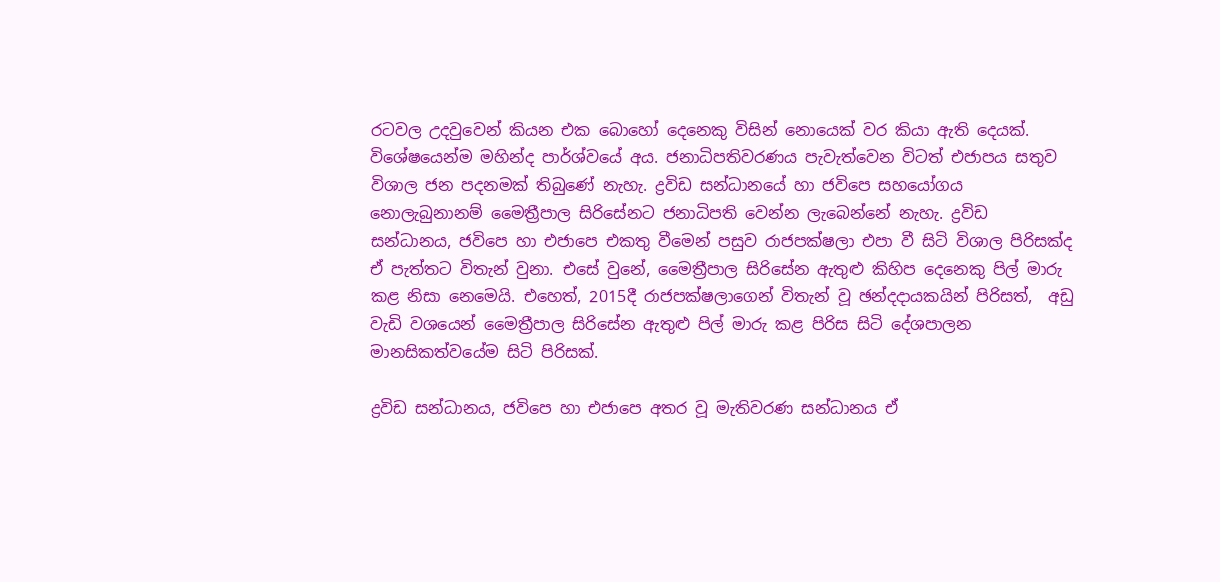රටවල උදවුවෙන් කියන එක බොහෝ දෙනෙකු විසින් නොයෙක් වර කියා ඇති දෙයක්. විශේෂයෙන්ම මහින්ද පාර්ශ්වයේ අය. ජනාධිපතිවරණය පැවැත්වෙන විටත් එජාපය සතුව විශාල ජන පදනමක් තිබුණේ නැහැ. ද්‍රවිඩ සන්ධානයේ හා ජවිපෙ සහයෝගය නොලැබුනානම් මෛත්‍රීපාල සිරිසේනට ජනාධිපති වෙන්න ලැබෙන්නේ නැහැ. ද්‍රවිඩ සන්ධානය, ජවිපෙ හා එජාපෙ එකතු වීමෙන් පසුව රාජපක්ෂලා එපා වී සිටි විශාල පිරිසක්ද ඒ පැත්තට විතැන් වුනා. එසේ වුනේ, මෛත්‍රීපාල සිරිසේන ඇතුළු කිහිප දෙනෙකු පිල් මාරු කළ නිසා නෙමෙයි. එහෙත්, 2015දී රාජපක්ෂලාගෙන් විතැන් වූ ඡන්දදායකයින් පිරිසත්,  අඩු වැඩි වශයෙන් මෛත්‍රීපාල සිරිසේන ඇතුළු පිල් මාරු කළ පිරිස සිටි දේශපාලන මානසිකත්වයේම සිටි පිරිසක්.

ද්‍රවිඩ සන්ධානය, ජවිපෙ හා එජාපෙ අතර වූ මැතිවරණ සන්ධානය ඒ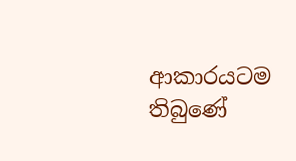ආකාරයටම තිබුණේ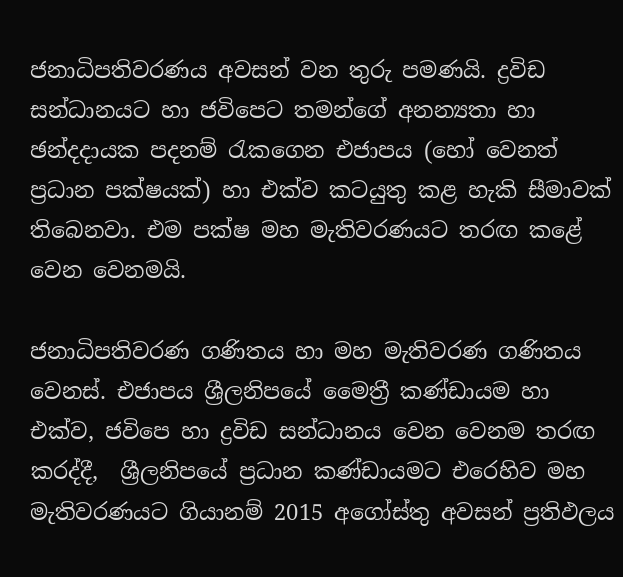ජනාධිපතිවරණය අවසන් වන තුරු පමණයි. ද්‍රවිඩ සන්ධානයට හා ජවිපෙට තමන්ගේ අනන්‍යතා හා ඡන්දදායක පදනම් රැකගෙන එජාපය (හෝ වෙනත් ප්‍රධාන පක්ෂයක්) හා එක්ව කටයුතු කළ හැකි සීමාවක් තිබෙනවා. එම පක්ෂ මහ මැතිවරණයට තරඟ කළේ වෙන වෙනමයි.

ජනාධිපතිවරණ ගණිතය හා මහ මැතිවරණ ගණිතය වෙනස්. එජාපය ශ්‍රීලනිපයේ මෛත්‍රී කණ්ඩායම හා එක්ව, ජවිපෙ හා ද්‍රවිඩ සන්ධානය වෙන වෙනම තරඟ කරද්දී,  ශ්‍රීලනිපයේ ප්‍රධාන කණ්ඩායමට එරෙහිව මහ මැතිවරණයට ගියානම් 2015 අගෝස්තු අවසන් ප්‍රතිඵලය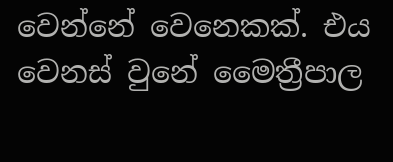වෙන්නේ වෙනෙකක්. එය වෙනස් වුනේ මෛත්‍රීපාල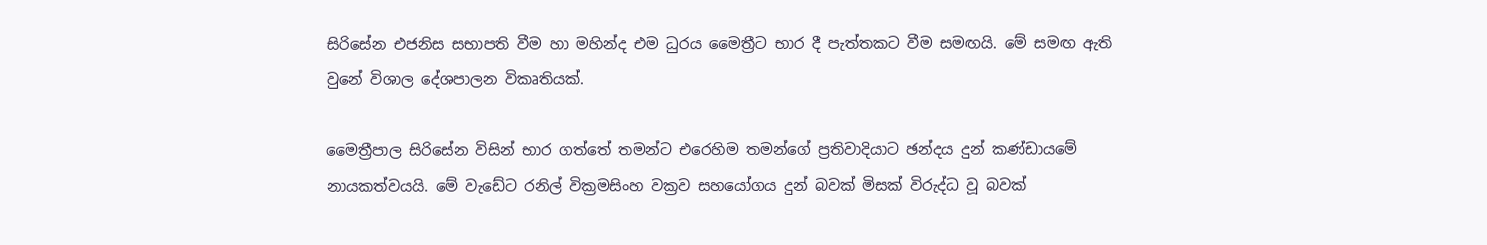සිරිසේන එජනිස සභාපති වීම හා මහින්ද එම ධුරය මෛත්‍රීට භාර දී පැත්තකට වීම සමඟයි. මේ සමඟ ඇති වුනේ විශාල දේශපාලන විකෘතියක්.

මෛත්‍රීපාල සිරිසේන විසින් භාර ගත්තේ තමන්ට එරෙහිම තමන්ගේ ප්‍රතිවාදියාට ඡන්දය දුන් කණ්ඩායමේ නායකත්වයයි. මේ වැඩේට රනිල් වික්‍රමසිංහ වක්‍රව සහයෝගය දුන් බවක් මිසක් විරුද්ධ වූ බවක්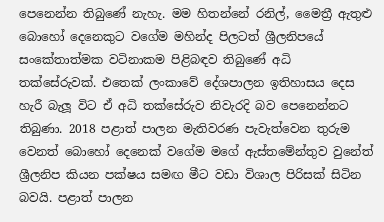පෙනෙන්න තිබුණේ නැහැ. මම හිතන්නේ රනිල්, මෛත්‍රී ඇතුළු බොහෝ දෙනෙකුට වගේම මහින්ද පිලටත් ශ්‍රීලනිපයේ සංකේතාත්මක වටිනාකම පිළිබඳව තිබුණේ අධි තක්සේරුවක්. එතෙක් ලංකාවේ දේශපාලන ඉතිහාසය දෙස හැරී බැලූ විට ඒ අධි තක්සේරුව නිවැරදි බව පෙනෙන්නට තිබුණා. 2018 පළාත් පාලන මැතිවරණ පැවැත්වෙන තුරුම වෙනත් බොහෝ දෙනෙක් වගේම මගේ ඇස්තමේන්තුව වුනේත් ශ්‍රීලනිප කියන පක්ෂය සමඟ මීට වඩා විශාල පිරිසක් සිටින බවයි. පළාත් පාලන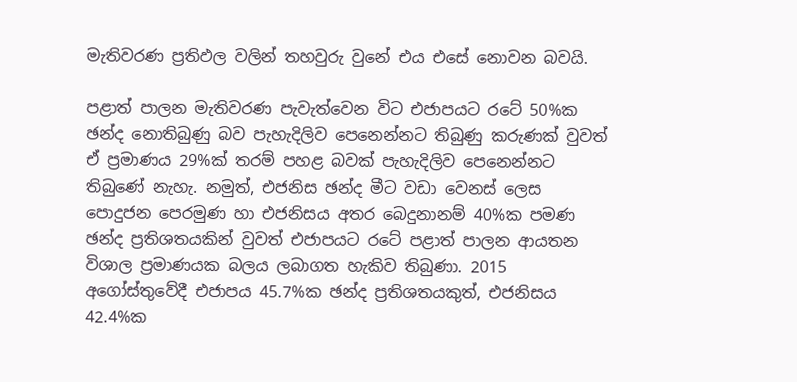මැතිවරණ ප්‍රතිඵල වලින් තහවුරු වුනේ එය එසේ නොවන බවයි.

පළාත් පාලන මැතිවරණ පැවැත්වෙන විට එජාපයට රටේ 50%ක ඡන්ද නොතිබුණු බව පැහැදිලිව පෙනෙන්නට තිබුණු කරුණක් වුවත් ඒ ප්‍රමාණය 29%ක් තරම් පහළ බවක් පැහැදිලිව පෙනෙන්නට තිබුණේ නැහැ. නමුත්, එජනිස ඡන්ද මීට වඩා වෙනස් ලෙස පොදුජන පෙරමුණ හා එජනිසය අතර බෙදුනානම් 40%ක පමණ ඡන්ද ප්‍රතිශතයකින් වුවත් එජාපයට රටේ පළාත් පාලන ආයතන විශාල ප්‍රමාණයක බලය ලබාගත හැකිව තිබුණා. 2015 අගෝස්තුවේදී එජාපය 45.7%ක ඡන්ද ප්‍රතිශතයකුත්, එජනිසය 42.4%ක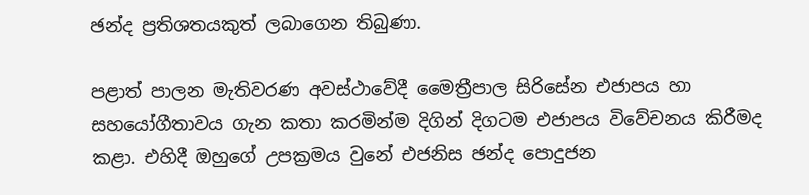ඡන්ද ප්‍රතිශතයකුත් ලබාගෙන තිබුණා.

පළාත් පාලන මැතිවරණ අවස්ථාවේදී මෛත්‍රීපාල සිරිසේන එජාපය හා සහයෝගීතාවය ගැන කතා කරමින්ම දිගින් දිගටම එජාපය විවේචනය කිරීමද කළා. එහිදී ඔහුගේ උපක්‍රමය වුනේ එජනිස ඡන්ද පොදුජන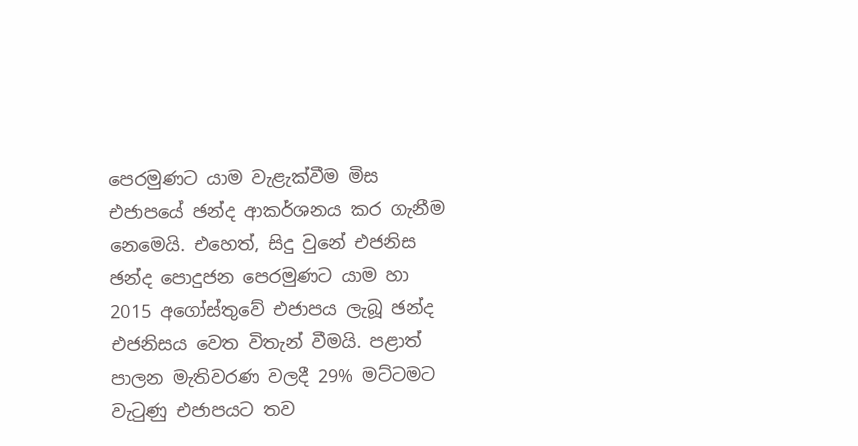පෙරමුණට යාම වැළැක්වීම මිස එජාපයේ ඡන්ද ආකර්ශනය කර ගැනීම නෙමෙයි. එහෙත්, සිදු වුනේ එජනිස ඡන්ද පොදුජන පෙරමුණට යාම හා 2015 අගෝස්තුවේ එජාපය ලැබූ ඡන්ද එජනිසය වෙත විතැන් වීමයි. පළාත් පාලන මැතිවරණ වලදී 29% මට්ටමට වැටුණු එජාපයට තව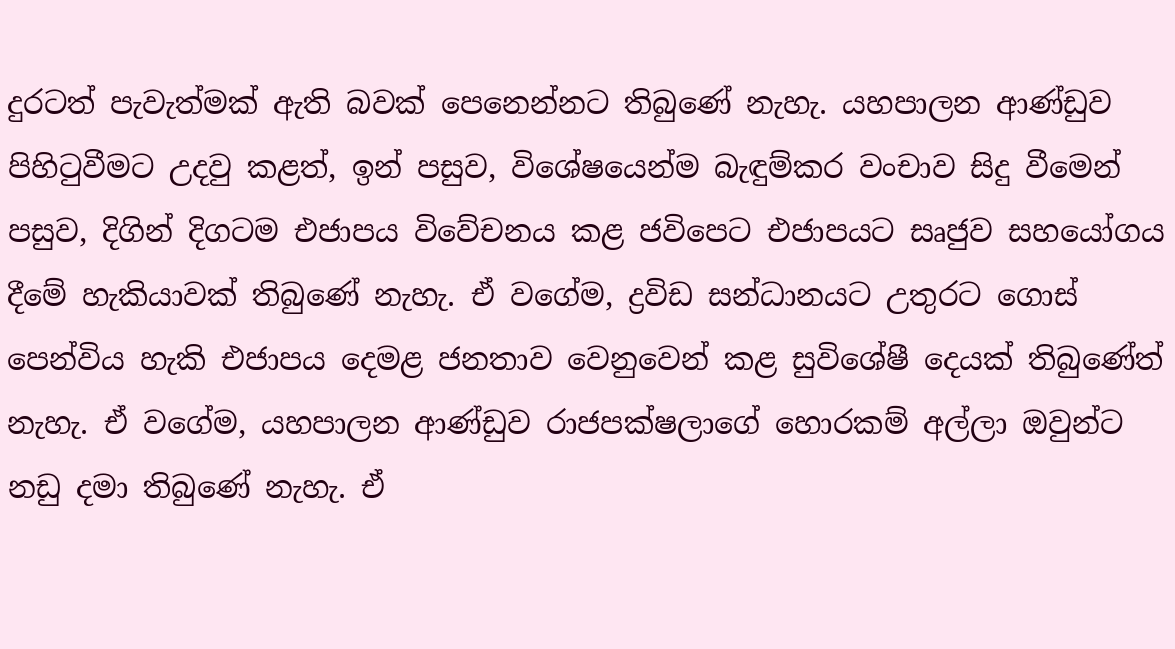දුරටත් පැවැත්මක් ඇති බවක් පෙනෙන්නට තිබුණේ නැහැ. යහපාලන ආණ්ඩුව පිහිටුවීමට උදවු කළත්, ඉන් පසුව, විශේෂයෙන්ම බැඳුම්කර වංචාව සිදු වීමෙන් පසුව, දිගින් දිගටම එජාපය විවේචනය කළ ජවිපෙට එජාපයට සෘජුව සහයෝගය දීමේ හැකියාවක් තිබුණේ නැහැ. ඒ වගේම, ද්‍රවිඩ සන්ධානයට උතුරට ගොස් පෙන්විය හැකි එජාපය දෙමළ ජනතාව වෙනුවෙන් කළ සුවිශේෂී දෙයක් තිබුණේත් නැහැ. ඒ වගේම, යහපාලන ආණ්ඩුව රාජපක්ෂලාගේ හොරකම් අල්ලා ඔවුන්ට නඩු දමා තිබුණේ නැහැ. ඒ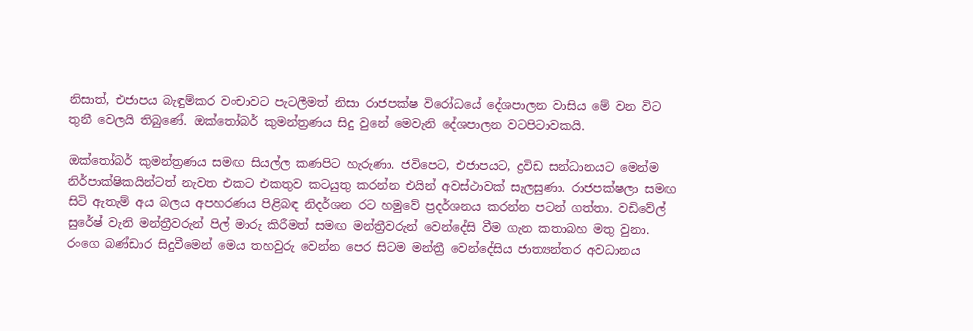නිසාත්, එජාපය බැඳුම්කර වංචාවට පැටලීමත් නිසා රාජපක්ෂ විරෝධයේ දේශපාලන වාසිය මේ වන විට තුනී වෙලයි තිබුණේ. ඔක්තෝබර් කුමන්ත්‍රණය සිදු වුනේ මෙවැනි දේශපාලන වටපිටාවකයි.

ඔක්තෝබර් කුමන්ත්‍රණය සමඟ සියල්ල කණපිට හැරුණා. ජවිපෙට, එජාපයට, ද්‍රවිඩ සන්ධානයට මෙන්ම නිර්පාක්ෂිකයින්ටත් නැවත එකට එකතුව කටයුතු කරන්න එයින් අවස්ථාවක් සැලසුණා. රාජපක්ෂලා සමඟ සිටි ඇතැම් අය බලය අපහරණය පිළිබඳ නිදර්ශන රට හමුවේ ප්‍රදර්ශනය කරන්න පටන් ගත්තා. වඩිවේල් සුරේෂ් වැනි මන්ත්‍රීවරුන් පිල් මාරු කිරීමත් සමඟ මන්ත්‍රීවරුන් වෙන්දේසි වීම ගැන කතාබහ මතු වුනා. රංගෙ බණ්ඩාර සිදුවීමෙන් මෙය තහවුරු වෙන්න පෙර සිටම මන්ත්‍රී වෙන්දේසිය ජාත්‍යන්තර අවධානය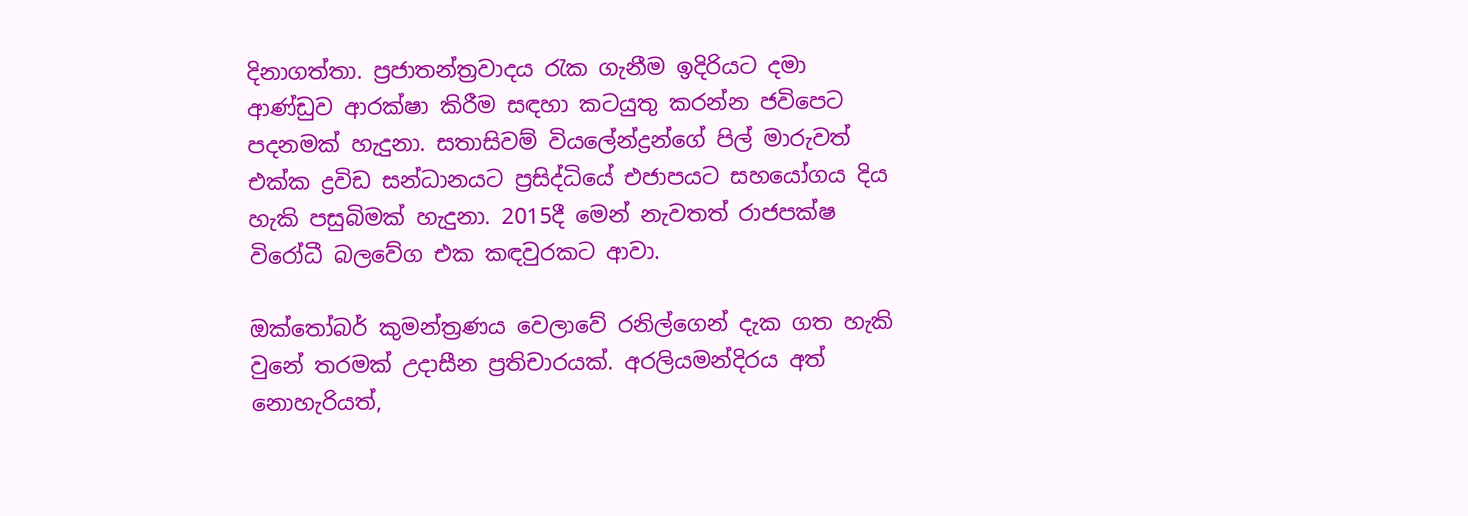දිනාගත්තා. ප්‍රජාතන්ත්‍රවාදය රැක ගැනීම ඉදිරියට දමා ආණ්ඩුව ආරක්ෂා කිරීම සඳහා කටයුතු කරන්න ජවිපෙට පදනමක් හැදුනා. සතාසිවම් වියලේන්ද්‍රන්ගේ පිල් මාරුවත් එක්ක ද්‍රවිඩ සන්ධානයට ප්‍රසිද්ධියේ එජාපයට සහයෝගය දිය හැකි පසුබිමක් හැදුනා. 2015දී මෙන් නැවතත් රාජපක්ෂ විරෝධී බලවේග එක කඳවුරකට ආවා.

ඔක්තෝබර් කුමන්ත්‍රණය වෙලාවේ රනිල්ගෙන් දැක ගත හැකි වුනේ තරමක් උදාසීන ප්‍රතිචාරයක්. අරලියමන්දිරය අත් නොහැරියත්,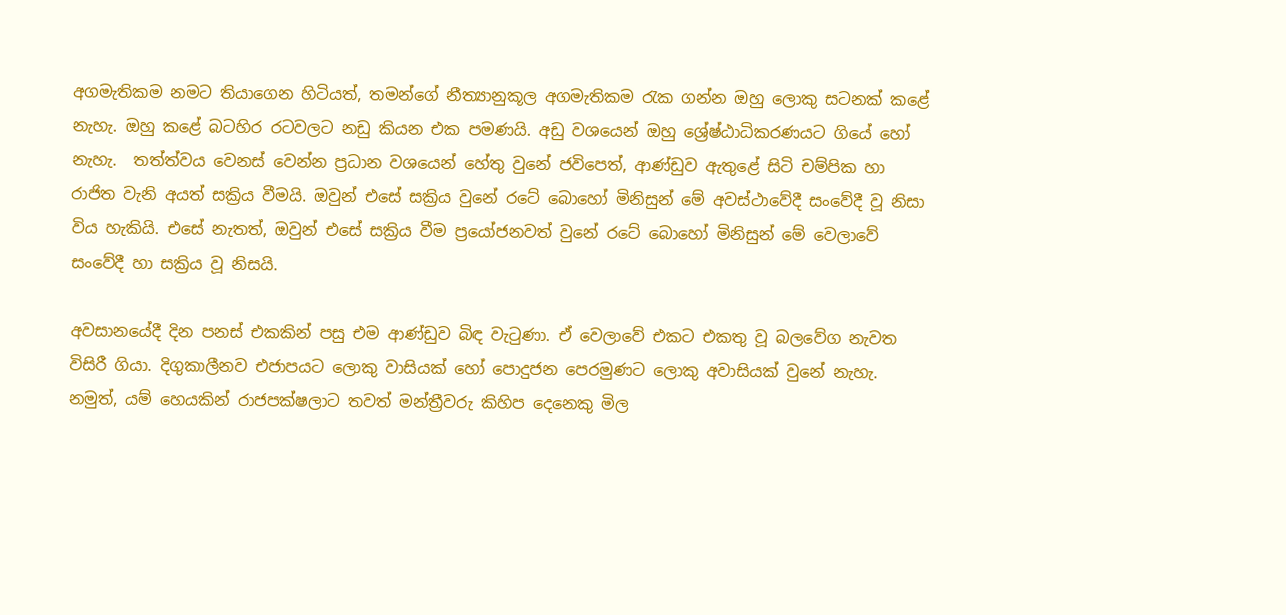අගමැතිකම නමට තියාගෙන හිටියත්, තමන්ගේ නීත්‍යානුකූල අගමැතිකම රැක ගන්න ඔහු ලොකු සටනක් කළේ නැහැ. ඔහු කළේ බටහිර රටවලට නඩු කියන එක පමණයි. අඩු වශයෙන් ඔහු ශ්‍රේෂ්ඨාධිකරණයට ගියේ හෝ නැහැ.  තත්ත්වය වෙනස් වෙන්න ප්‍රධාන වශයෙන් හේතු වුනේ ජවිපෙත්, ආණ්ඩුව ඇතුළේ සිටි චම්පික හා රාජිත වැනි අයත් සක්‍රිය වීමයි. ඔවුන් එසේ සක්‍රිය වුනේ රටේ බොහෝ මිනිසුන් මේ අවස්ථාවේදී සංවේදී වූ නිසා විය හැකියි. එසේ නැතත්, ඔවුන් එසේ සක්‍රිය වීම ප්‍රයෝජනවත් වුනේ රටේ බොහෝ මිනිසුන් මේ වෙලාවේ සංවේදී හා සක්‍රිය වූ නිසයි.

අවසානයේදී දින පනස් එකකින් පසු එම ආණ්ඩුව බිඳ වැටුණා. ඒ වෙලාවේ එකට එකතු වූ බලවේග නැවත විසිරී ගියා. දිගුකාලීනව එජාපයට ලොකු වාසියක් හෝ පොදුජන පෙරමුණට ලොකු අවාසියක් වුනේ නැහැ. නමුත්, යම් හෙයකින් රාජපක්ෂලාට තවත් මන්ත්‍රීවරු කිහිප දෙනෙකු මිල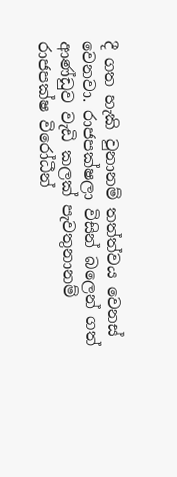දී ගත හැකි වුනානම් තත්ත්වය වෙනස් වෙනවා. රාජපක්ෂලා විසින් බලෙන් ගත් ආණ්ඩුව වැඩි කලක් පැවතුනානම් රාජපක්ෂ විරෝධීන්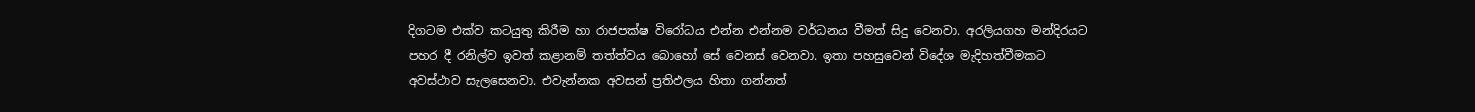දිගටම එක්ව කටයුතු කිරීම හා රාජපක්ෂ විරෝධය එන්න එන්නම වර්ධනය වීමත් සිදු වෙනවා. අරලියගහ මන්දිරයට පහර දී රනිල්ව ඉවත් කළානම් තත්ත්වය බොහෝ සේ වෙනස් වෙනවා. ඉතා පහසුවෙන් විදේශ මැදිහත්වීමකට අවස්ථාව සැලසෙනවා. එවැන්නක අවසන් ප්‍රතිඵලය හිතා ගන්නත්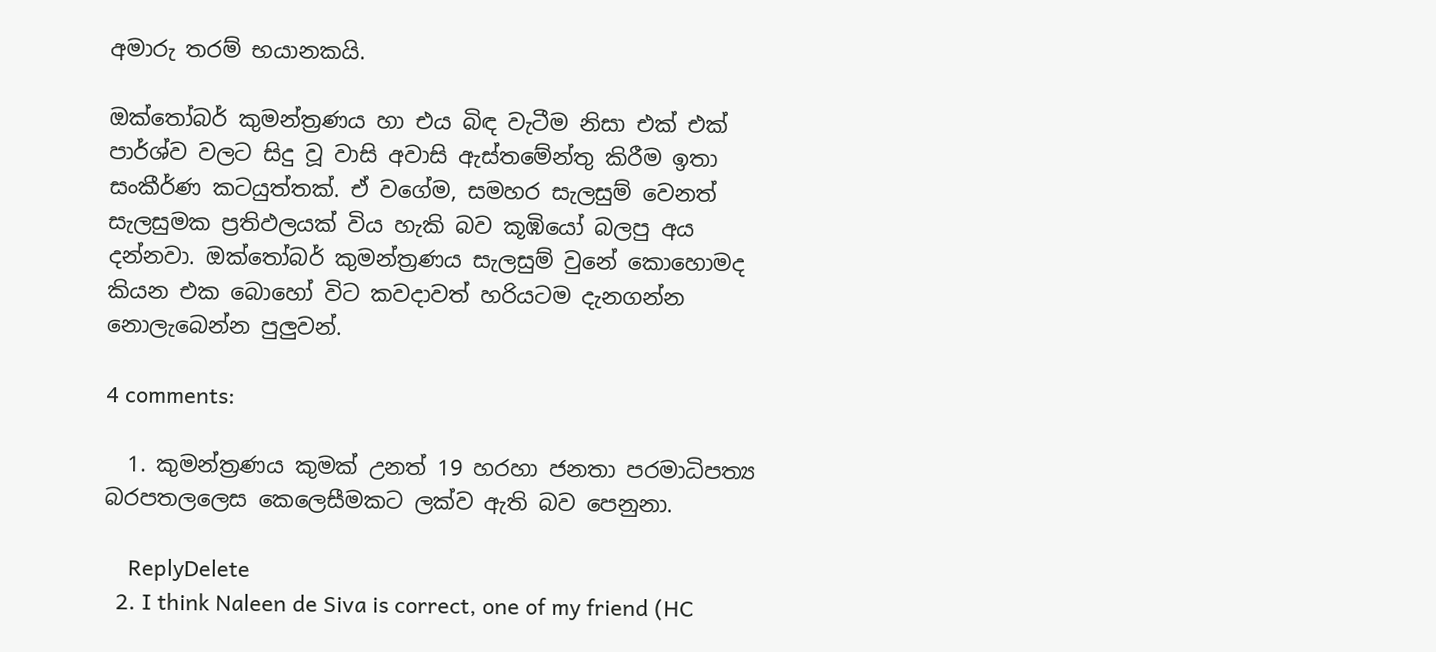අමාරු තරම් භයානකයි.

ඔක්තෝබර් කුමන්ත්‍රණය හා එය බිඳ වැටීම නිසා එක් එක් පාර්ශ්ව වලට සිදු වූ වාසි අවාසි ඇස්තමේන්තු කිරීම ඉතා සංකීර්ණ කටයුත්තක්. ඒ වගේම, සමහර සැලසුම් වෙනත් සැලසුමක ප්‍රතිඵලයක් විය හැකි බව කූඹියෝ බලපු අය දන්නවා. ඔක්තෝබර් කුමන්ත්‍රණය සැලසුම් වුනේ කොහොමද කියන එක බොහෝ විට කවදාවත් හරියටම දැනගන්න නොලැබෙන්න පුලුවන්.

4 comments:

  1. කුමන්ත්‍රණය කුමක් උනත් 19 හරහා ජනතා පරමාධිපත්‍ය බරපතලලෙස කෙලෙසීමකට ලක්ව ඇති බව පෙනුනා.

    ReplyDelete
  2. I think Naleen de Siva is correct, one of my friend (HC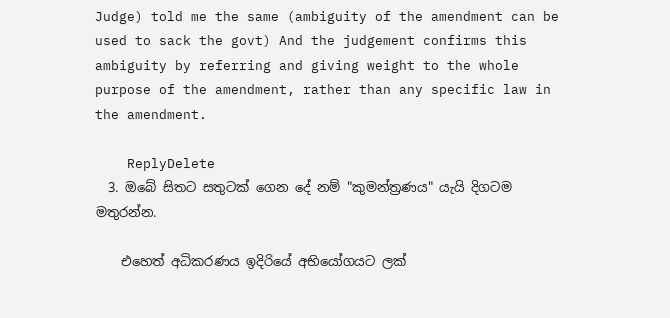Judge) told me the same (ambiguity of the amendment can be used to sack the govt) And the judgement confirms this ambiguity by referring and giving weight to the whole purpose of the amendment, rather than any specific law in the amendment.

    ReplyDelete
  3. ඔබේ සිතට සතුටක් ගෙන දේ නම් "කුමන්ත්‍රණය" යැයි දිගටම මතුරන්න.

    එහෙත් අධිකරණය ඉදිරියේ අභියෝගයට ලක්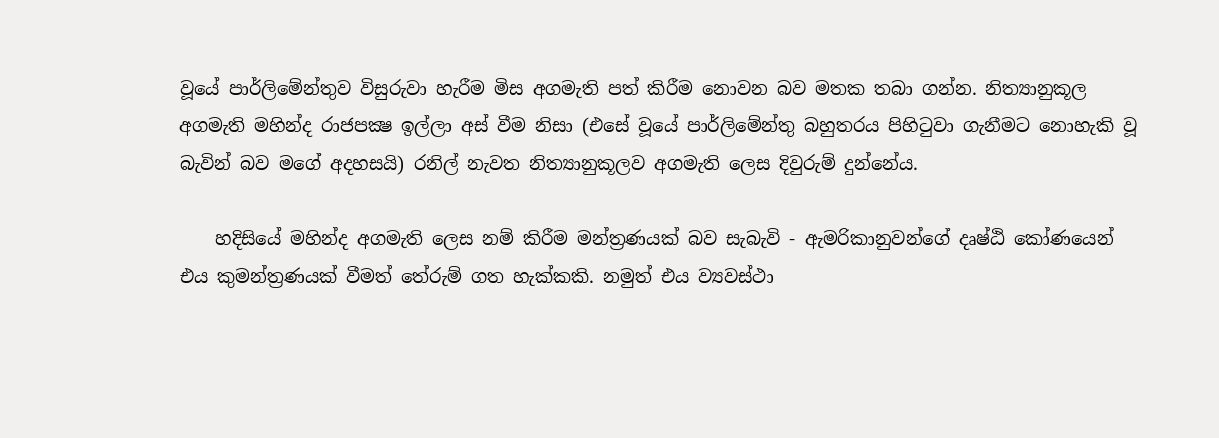වූයේ පාර්ලිමේන්තුව විසුරුවා හැරීම මිස අගමැති පත් කිරීම නොවන බව මතක තබා ගන්න. නිත්‍යානුකූල අගමැති මහින්ද රාජපක්‍ෂ ඉල්ලා අස් වීම නිසා (එසේ වූයේ පාර්ලිමේන්තු බහුතරය පිහිටුවා ගැනීමට නොහැකි වූ බැවින් බව මගේ අදහසයි) රනිල් නැවත නිත්‍යානුකූලව අගමැති ලෙස දිවුරුම් දුන්නේය.

    හදිසියේ මහින්ද අගමැති ලෙස නම් කිරීම මන්ත්‍රණයක් බව සැබැවි - ඇමරිකානුවන්ගේ දෘෂ්ඨි කෝණයෙන් එය කුමන්ත්‍රණයක් වීමත් තේරුම් ගත හැක්කකි. නමුත් එය ව්‍යවස්ථා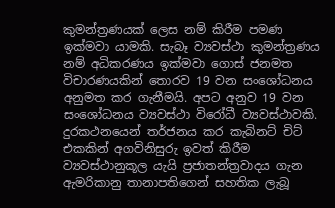කුමන්ත්‍රණයක් ලෙස නම් කිරීම පමණ ඉක්මවා යාමකි. සැබෑ ව්‍යවස්ථා කුමන්ත්‍රණය නම් අධිකරණය ඉක්මවා ගොස් ජනමත විචාරණයකින් තොරව 19 වන සංශෝධනය අනුමත කර ගැනීමයි. අපට අනුව 19 වන සංශෝධනය ව්‍යවස්ථා විරෝධී ව්‍යවස්ථාවකි. දුරකථනයෙන් තර්ජනය කර කැබිනට් චිට් එකකින් අගවිනිසුරු ඉවත් කිරීම ව්‍යවස්ථානුකූල යැයි ප්‍රජාතන්ත්‍රවාදය ගැන ඇමරිකානු තානාපතිගෙන් සහතික ලැබූ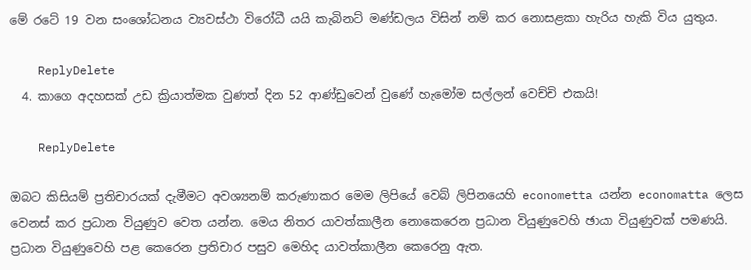මේ රටේ 19 වන සංශෝධනය ව්‍යවස්ථා විරෝධී යයි කැබිනට් මණ්ඩලය විසින් නම් කර නොසළකා හැරිය හැකි විය යුතුය.

    ReplyDelete
  4. කාගෙ අදහසක් උඩ ක්‍රියාත්මක වුණත් දින 52 ආණ්ඩුවෙන් වුණේ හැමෝම සල්ලන් වෙච්චි එකයි!

    ReplyDelete

ඔබට කිසියම් ප්‍රතිචාරයක් දැමීමට අවශ්‍යනම් කරුණාකර මෙම ලිපියේ වෙබ් ලිපිනයෙහි econometta යන්න economatta ලෙස වෙනස් කර ප්‍රධාන වියුණුව වෙත යන්න. මෙය නිතර යාවත්කාලීන නොකෙරෙන ප්‍රධාන වියුණුවෙහි ඡායා වියුණුවක් පමණයි. ප්‍රධාන වියුණුවෙහි පළ කෙරෙන ප්‍රතිචාර පසුව මෙහිද යාවත්කාලීන කෙරෙනු ඇත.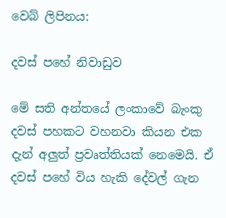වෙබ් ලිපිනය:

දවස් පහේ නිවාඩුව

මේ සති අන්තයේ ලංකාවේ බැංකු දවස් පහකට වහනවා කියන එක දැන් අලුත් ප්‍රවෘත්තියක් නෙමෙයි. ඒ දවස් පහේ විය හැකි දේවල් ගැන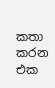කතා කරන එක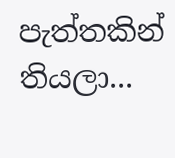පැත්තකින් තියලා...